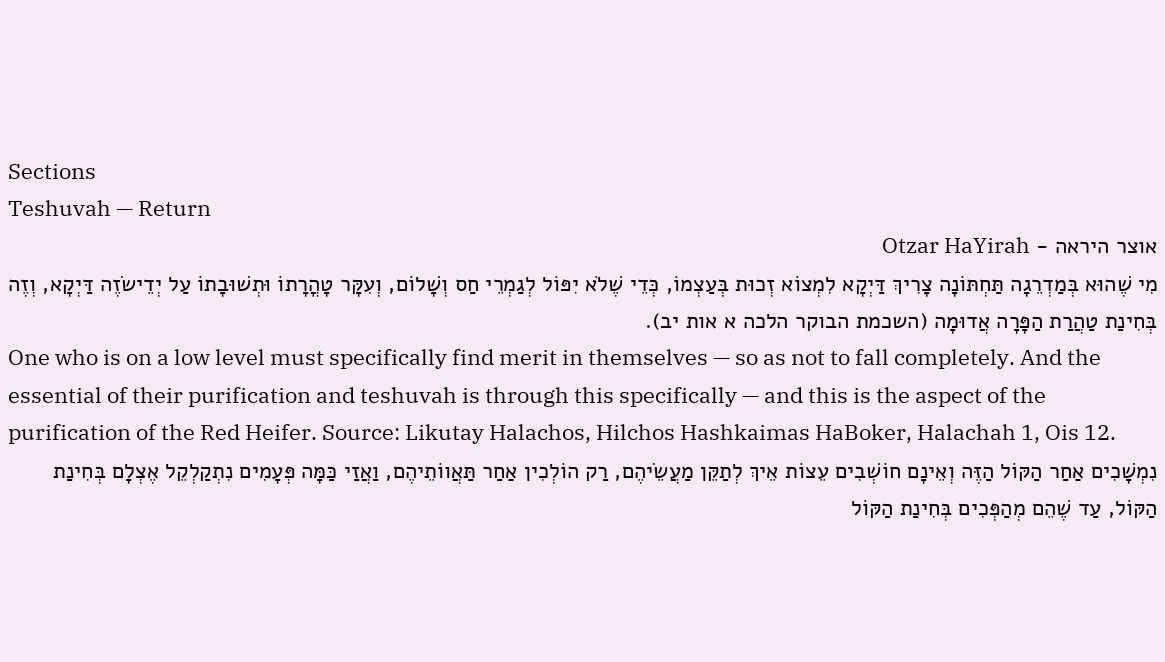Sections
Teshuvah — Return
אוצר היראה - Otzar HaYirah
מִי שֶׁהוּא בְּמַדְרֵגָה תַּחְתּוֹנָה צָרִיךְ דַּיְקָא לִמְצוֹא זְכוּת בְּעַצְמוֹ, כְּדֵי שֶׁלֹא יִפּוֹל לְגַמְרֵי חַס וְשָׁלוֹם, וְעִקָּר טָהֳרָתוֹ וּתְשׁוּבָתוֹ עַל יְדֵישׂזֶה דַּיְקָא, וְזֶה בְּחִינַת טַהֲרַת הַפָּרָה אֲדוּמָה (השכמת הבוקר הלכה א אות יב).
One who is on a low level must specifically find merit in themselves — so as not to fall completely. And the essential of their purification and teshuvah is through this specifically — and this is the aspect of the purification of the Red Heifer. Source: Likutay Halachos, Hilchos Hashkaimas HaBoker, Halachah 1, Ois 12.
נִמְשָׁכִים אַחַר הַקּוֹל הַזֶּה וְאֵינָם חוֹשְׁבִים עֵצוֹת אֵיךְ לְתַקֵּן מַעֲשֵׂיהֶם, רַק הוֹלְכִין אַחַר תַּאֲווֹתֵיהֶם, וַאֲזַי כַּמָּה פְּעָמִים נִתְקַלְקֵל אֶצְלָם בְּחִינַת הַקּוֹל, עַד שֶׁהֵם מְהַפְּכִים בְּחִינַת הַקּוֹל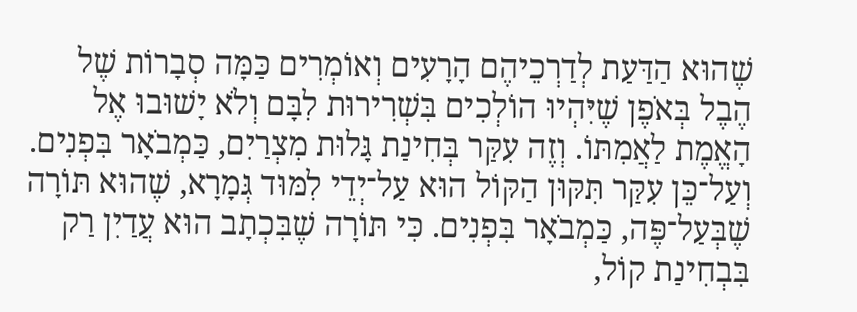שֶׁהוּא הַדַּעַת לְדַרְכֵיהֶם הָרָעִים וְאוֹמְרִים כַּמָּה סְבָרוֹת שֶׁל הֶבֶל בְּאֹפֶן שֶׁיִּהְיוּ הוֹלְכִים בִּשְׁרִירוּת לִבָּם וְלֹא יָשׁוּבוּ אֶל הָאֱמֶת לַאֲמִתּוֹ. וְזֶה עִקַּר בְּחִינַת גָּלוּת מִצְרַיִם, כַּמְבֹאָר בִּפְנִים. וְעַל־כֵּן עִקַּר תִּקּוּן הַקּוֹל הוּא עַל־יְדֵי לִמּוּד גְּמָרָא, שֶׁהוּא תּוֹרָה שֶׁבְּעַל־פֶּה, כַּמְבֹאָר בִּפְנִים. כִּי תּוֹרָה שֶׁבִּכְתָב הוּא עֲדַיִן רַק בִּבְחִינַת קוֹל,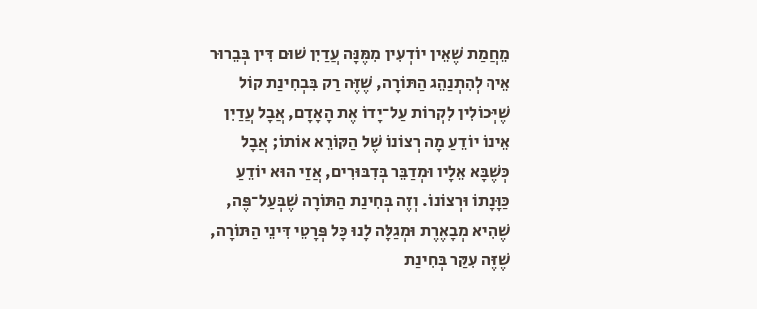מֵחֲמַת שֶׁאֵין יוֹדְעִין מִמֶּנָּה עֲדַיִן שׁוּם דִּין בְּבֵרוּר אֵיךְ לְהִתְנַהֵג הַתּוֹרָה, שֶׁזֶּה רַק בִּבְחִינַת קוֹל שֶׁיְּכוֹלִין לִקְרוֹת עַל־יָדוֹ אֶת הָאָדָם, אֲבָל עֲדַיִן אֵינוֹ יוֹדֵעַ מָה רְצוֹנוֹ שֶׁל הַקּוֹרֵא אוֹתוֹ; אֲבָל כְּשֶׁבָּא אֵלָיו וּמְדַבֵּר בְּדִבּוּרִים, אֲזַי הוּא יוֹדֵעַ כַּוָּנָתוֹ וּרְצוֹנוֹ. וְזֶה בְּחִינַת הַתּוֹרָה שֶׁבְּעַל־פֶּה, שֶׁהִיא מְבָאֶרֶת וּמְגַלָּה לָנוּ כָּל פְּרָטֵי דִּינֵי הַתּוֹרָה, שֶׁזֶּה עִקַּר בְּחִינַת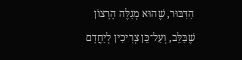הַדִּבּוּר, שֶׁהוּא מְגַלֶּה הָרָצוֹן שֶׁבַּלֵּב, וְעַל־כֵּן צְרִיכִין לְיַחֲדָם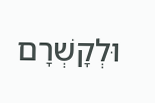וּלְקָשְׁרָם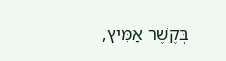בְּקֶשֶׁר אַמִּיץ,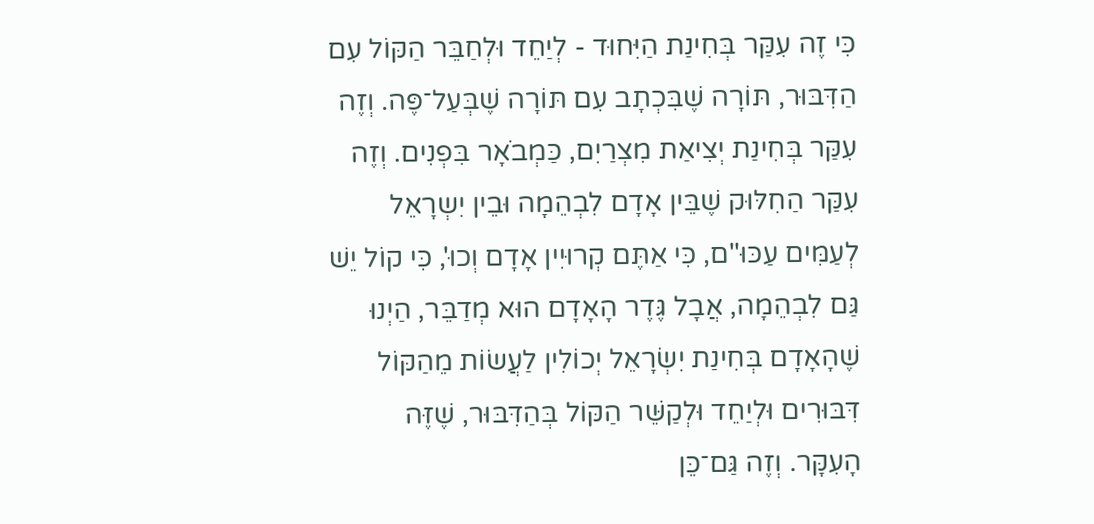כִּי זֶה עִקַּר בְּחִינַת הַיִּחוּד - לְיַחֵד וּלְחַבֵּר הַקּוֹל עִם הַדִּבּוּר, תּוֹרָה שֶׁבִּכְתָב עִם תּוֹרָה שֶׁבְּעַל־פֶּה. וְזֶה עִקַּר בְּחִינַת יְצִיאַת מִצְרַיִם, כַּמְבֹאָר בִּפְנִים. וְזֶה עִקַּר הַחִלּוּק שֶׁבֵּין אָדָם לִבְהֵמָה וּבֵין יִשְרָאֵל לְעַמִּים עַכּוּ"ם, כִּי אַתֶּם קְרוּיִין אָדָם וְכוּ', כִּי קוֹל יֵשׁ גַּם לִבְהֵמָה, אֲבָל גֶּדֶר הָאָדָם הוּא מְדַבֵּר, הַיְנוּ שֶׁהָאָדָם בְּחִינַת יִשְׂרָאֵל יְכוֹלִין לַעֲשׂוֹת מֵהַקּוֹל דִּבּוּרִים וּלְיַחֵד וּלְקַשֵּׁר הַקּוֹל בְּהַדִּבּוּר, שֶׁזֶּה הָעִקָּר. וְזֶה גַּם־כֵּן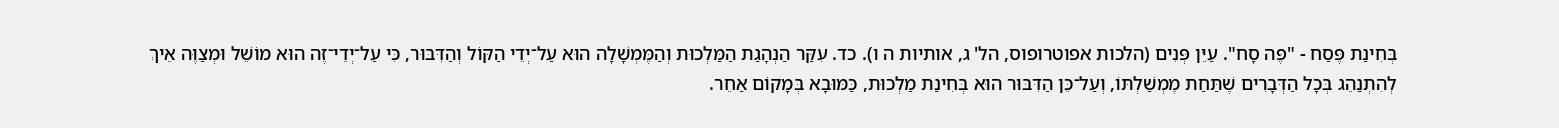בְּחִינַת פֶּסַח - "פֶּה סָח". עַיֵּן פְּנִים (הלכות אפוטרופוס, הל' ג, אותיות ה ו). כד. עִקַּר הַנְהָגַת הַמַּלְכוּת וְהַמֶּמְשָׁלָה הוּא עַל־יְדֵי הַקּוֹל וְהַדִּבּוּר, כִּי עַל־יְדֵי־זֶה הוּא מוֹשֵׁל וּמְצַוֶּה אֵיךְ לְהִתְנַהֵג בְּכָל הַדְּבָרִים שֶׁתַּחַת מֶמְשַׁלְתּוֹ, וְעַל־כֵּן הַדִּבּוּר הוּא בְּחִינַת מַלְכוּת, כַּמּוּבָא בְּמָקוֹם אַחֵר.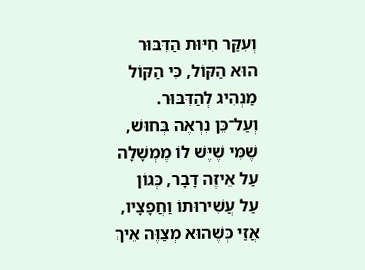וְעִקַּר חִיּוּת הַדִּבּוּר הוּא הַקּוֹל, כִּי הַקּוֹל מַנְהִיג לְהַדִּבּוּר. וְעַל־כֵּן נִרְאֶה בְּחוּשׁ, שֶׁמִּי שֶׁיֶּשׁ לוֹ מֶמְשָׁלָה עַל אֵיזֶה דָבָר, כְּגוֹן עַל עֲשִׁירוּתוֹ וַחֲפָצָיו, אֲזַי כְּשֶׁהוּא מְצַוֶּה אֵיךְ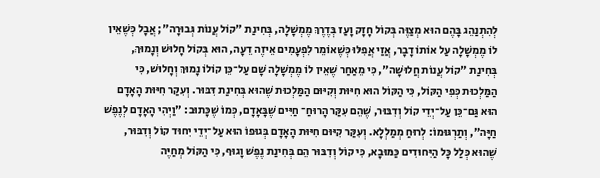לְהִתְנַהֵג בָּהֶם הוּא מְצַוֶּה בְּקוֹל חָזָק וָעַז בְּדֶרֶךְ מֶמְשָׁלָה, בְּחִינַת "קוֹל עֲנוֹת גְּבוּרָה"; אֲבָל כְּשֶׁאֵין לוֹ מֶמְשָׁלָה עַל אוֹתוֹ דָבָר, אֲזַי אֲפִלּוּ כְּשֶׁאוֹמֵר לִפְעָמִים אֵיזֶה דֵעָה, הוּא בְּקוֹל חָלוּשׁ וְנָמוּךְ, בְּחִינַת "קוֹל עֲנוֹת חֲלוּשָׁה", כִּי מֵאַחַר שֶׁאֵין לוֹ מֶמְשָׁלָה שָׁם עַל־כֵּן קוֹלוֹ נָמוּךְ וְחָלוּשׁ, כִּי הַמַּלְכוּת כְּפִי הַקּוֹל, כִּי הַקּוֹל הוּא חִיּוּת וְקִיּוּם הַמַּלְכוּת שֶׁהוּא בְּחִינַת דִּבּוּר. וְעִקַּר חִיּוּת הָאָדָם הוּא גַּם־כֵּן עַל־יְדֵי קוֹל וְדִבּוּר, שֶׁהֵם עִקַּר הָרוּחַ־ חַיִּים שֶׁבָּאָדָם, כְּמוֹ שֶׁכָּתוּב: "וַיְהִי הָאָדָם לְנֶפֶשׁ חַיָּה", וְתַרְגּוּמוֹ: לְרוּחַ מְמַלְלָא. וְעִקַּר קִיּוּם חִיּוּת הָאָדָם בְּגוּפוֹ הוּא עַל־יְדֵי יִחוּד קוֹל וְדִבּוּר, שֶׁהוּא כְּלַל כָּל הַיִּחוּדִים כַּמּוּבָא, כִּי קוֹל וְדִבּוּר הֵם בְּחִינַת נֶפֶשׁ וָגוּף, כִּי הַקּוֹל מְחַיֶּה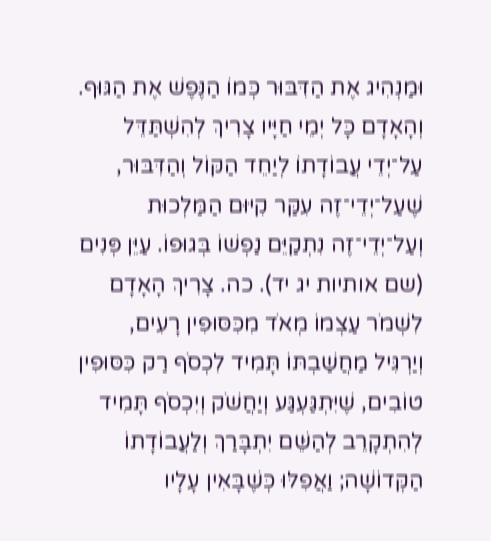וּמַנְהִיג אֶת הַדִּבּוּר כְּמוֹ הַנֶּפֶשׁ אֶת הַגּוּף. וְהָאָדָם כָּל יְמֵי חַיָּיו צָרִיךְ לְהִשְׁתַּדֵּל עַל־יְדֵי עֲבוֹדָתוֹ לְיַחֵד הַקּוֹל וְהַדִּבּוּר, שֶׁעַל־יְדֵי־זֶה עִקַּר קִיּוּם הַמַּלְכוּת וְעַל־יְדֵי־זֶה נִתְקַיֵּם נַפְשׁוֹ בְּגוּפוֹ. עַיֵּן פְּנִים (שם אותיות יג יד). כה. צָרִיךְ הָאָדָם לִשְׁמֹר עַצְמוֹ מְאֹד מִכִּסּוּפִין רָעִים, וְיַרְגִּיל מַחֲשַׁבְתּוֹ תָּמִיד לִכְסֹף רַק כִּסּוּפִין טוֹבִים, שֶׁיִּתְגַּעְגַּע וְיַחֲשֹׁק וְיִכְסֹף תָּמִיד לְהִתְקָרֵב לְהַשֵּׁם יִתְבָּרַךְ וְלַעֲבוֹדָתוֹ הַקְּדוֹשָׁה; וַאֲפִלּוּ כְּשֶׁבָּאִין עָלָיו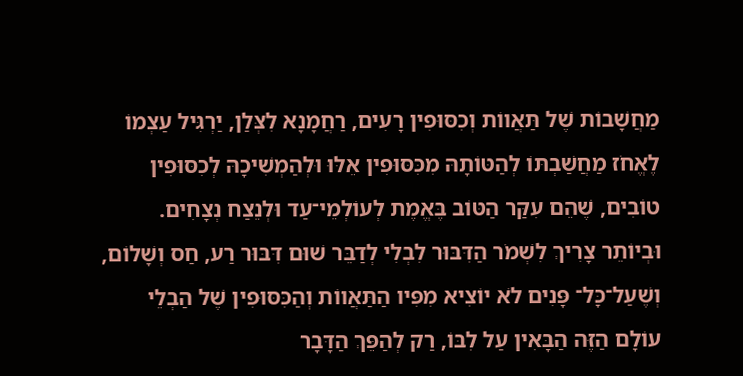מַחֲשָׁבוֹת שֶׁל תַּאֲווֹת וְכִסּוּפִין רָעִים, רַחֲמָנָא לִצְּלַן, יַרְגִּיל עַצְמוֹ לֶאֱחֹז מַחֲשַׁבְתּוֹ לְהַטּוֹתָהּ מִכִּסּוּפִין אֵלּוּ וּלְהַמְשִׁיכָהּ לְכִסּוּפִין טוֹבִים, שֶׁהֵם עִקַּר הַטּוֹב בֶּאֱמֶת לְעוֹלְמֵי־עַד וּלְנֵצַח נְצָחִים. וּבְיוֹתֵר צָרִיךְ לִשְׁמֹר הַדִּבּוּר לִבְלִי לְדַבֵּר שׁוּם דִּבּוּר רַע, חַס וְשָׁלוֹם, וְשֶׁעַל־כָּל־ פָּנִים לֹא יוֹצִיא מִפִּיו הַתַּאֲווֹת וְהַכִּסּוּפִין שֶׁל הַבְלֵי עוֹלָם הַזֶּה הַבָּאִין עַל לִבּוֹ, רַק לְהַפֵּךְ הַדָּבָר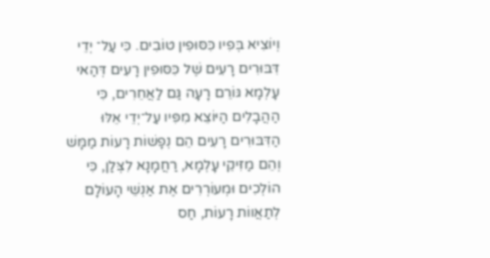וְיוֹצִיא בְּפִיו כִּסּוּפִין טוֹבִים. כִּי עַל־ יְדֵי דִּבּוּרִים רָעִים שֶׁל כִּסּוּפִין רָעִים דְּהַאי עָלְמָא גּוֹרֵם רָעָה גַּם לַאֲחֵרִים, כִּי הַהֲבָלִים הַיּוֹצֵא מִפִּיו עַל־יְדֵי אֵלּוּ הַדִּבּוּרִים רָעִים הֵם נְפָשׁוֹת רָעוֹת מַמָּשׁ וְהֵם מַזִּיקֵי עָלְמָא, רַחֲמָנָא לִצְּלַן, כִּי הוֹלְכִים וּמְעוֹרְרִים אֶת אַנְשֵׁי הָעוֹלָם לְתַאֲווֹת רָעוֹת, חַס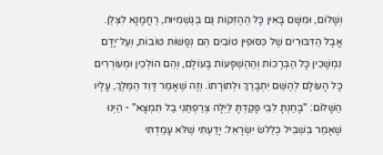וְשָׁלוֹם, וּמִשָּׁם בָּאִין כָּל הַהֶזֵּקוֹת גַּם בְּגַשְׁמִיּוּת, רַחֲמָנָא לִצְּלַן. אֲבָל הַדִּבּוּרִים שֶׁל כִּסּוּפִין טוֹבִים הֵם נְפָשׁוֹת טוֹבוֹת, וְעַל־יָדָם נִמְשָׁכִין כָּל הַבְּרָכוֹת וְהַהַשְׁפָּעוֹת בָּעוֹלָם, וְהֵם הוֹלְכִין וּמְעוֹרְרִים כָּל הָעוֹלָם לְהַשֵּׁם יִתְבָּרַךְ וּלְתוֹרָתוֹ. וְזֶה שֶׁאָמַר דָּוִד הַמֶּלֶךְ, עָלָיו הַשָּׁלוֹם: "בָּחַנְתָּ לִבִּי פָּקַדְתָּ לַּיְלָה צְרַפְתַּנִי בַל תִּמְצָא" - הַיְנוּ שֶׁאָמַר בִּשְׁבִיל כְּלַלשׂ יִשְׂרָאֵל: יָדַעְתִּי שֶׁלֹּא עָמַדְתִּי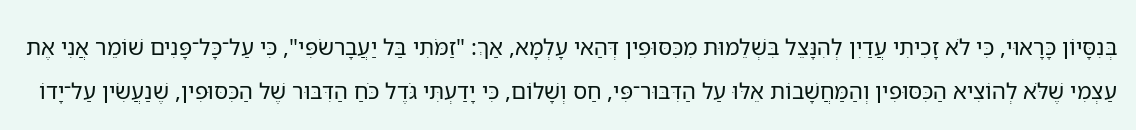בְּנִסָּיוֹן כָּרָאוּי, כִּי לֹא זָכִיתִי עֲדַיִן לְהִנָּצֵל בִּשְׁלֵמוּת מִכִּסּוּפִין דְּהַאי עָלְמָא, אַךְ: "זַמֹּתִי בַּל יַעֲבָרשׂפִּי", כִּי עַל־כָּל־פָּנִים שׁוֹמֵר אֲנִי אֶת עַצְמִי שֶׁלֹּא לְהוֹצִיא הַכִּסּוּפִין וְהַמַּחֲשָׁבוֹת אֵלּוּ עַל הַדִּבּוּר־פִּי, חַס וְשָׁלוֹם, כִּי יָדַעְתִּי גֹּדֶל כֹּחַ הַדִּבּוּר שֶׁל הַכִּסּוּפִין, שֶׁנַעֲשִׂין עַל־יָדוֹ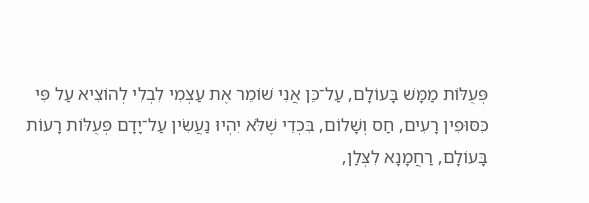פְּעֻלּוֹת מַמָּשׁ בָּעוֹלָם, עַל־כֵּן אֲנִי שׁוֹמֵר אֶת עַצְמִי לִבְלִי לְהוֹצִיא עַל פִּי כִּסּוּפִין רָעִים, חַס וְשָׁלוֹם, בִּכְדֵי שֶׁלֹּא יִהְיוּ נַעֲשִׂין עַל־יָדָם פְּעֻלּוֹת רָעוֹת בָּעוֹלָם, רַחֲמָנָא לִצְּלַן,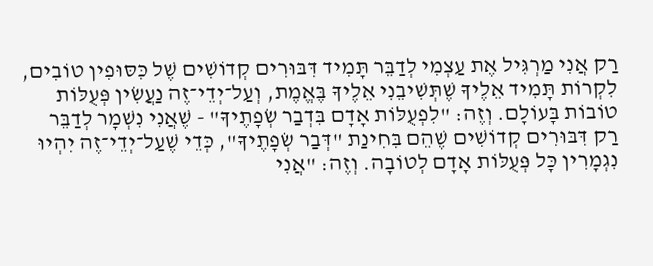רַק אֲנִי מַרְגִּיל אֶת עַצְמִי לְדַבֵּר תָּמִיד דִּבּוּרִים קְדוֹשִׁים שֶׁל כִּסּוּפִין טוֹבִים, לִקְרוֹת תָּמִיד אֵלֶיךָ שֶׁתְּשִׁיבֵנִי אֵלֶיךָ בֶּאֱמֶת, וְעַל־יְדֵי־זֶה נַעֲשִׂין פְּעֻלּוֹת טוֹבוֹת בָּעוֹלָם. וְזֶה: "לִפְעֻלּוֹת אָדָם בִּדְבַר שְׂפָתֶיךָ" - שֶׁאֲנִי נִשְׁמָר לְדַבֵּר רַק דִּבּוּרִים קְדוֹשִׁים שֶׁהֵם בִּחִינַת "דְּבַר שְׂפָתֶיךָ", כְּדֵי שֶׁעַל־יְדֵי־זֶה יִהְיוּ נִגְמָרִין כָּל פְּעֻלּוֹת אָדָם לְטוֹבָה. וְזֶה: "אֲנִי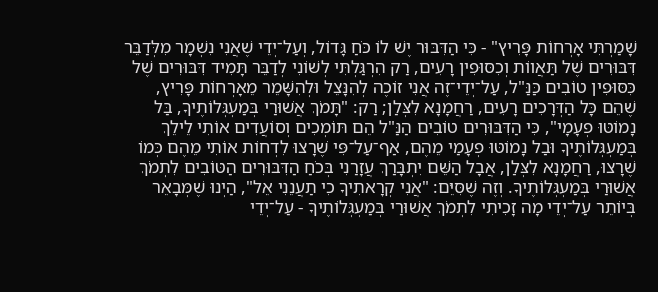שָׁמַרְתִּי אָרְחוֹת פָּרִיץ" - כִּי הַדִּבּוּר יֶשׁ לוֹ כֹּחַ גָּדוֹל, וְעַל־יְדֵי שֶׁאֲנִי נִשְׁמָר מִלְּדַבֵּר דִּבּוּרִים שֶׁל תַּאֲווֹת וְכִסּוּפִין רָעִים, רַק הִרְגַּלְתִּי לְשׁוֹנִי לְדַבֵּר תָּמִיד דִּבּוּרִים שֶׁל כִּסּוּפִין טוֹבִים כַּנַּ"ל, עַל־יְדֵי־זֶה אֲנִי זוֹכֶה לְהִנָּצֵל וּלְהִשָּׁמֵר מֵאָרְחוֹת פָּרִיץ, שֶׁהֵם כָּל הַדְּרָכִים רָעִים, רַחֲמָנָא לִצְּלַן; רַק: "תָּמֹךְ אֲשׁוּרַי בְּמַעְגְּלוֹתֶיךָ, בַּל נָמוֹטּוּ פְעָמָי", כִּי הַדִּבּוּרִים טוֹבִים הַנַּ"ל הֵם תּוֹמְכִים וְסוֹעֲדִים אוֹתִי לֵילֵךְ בְּמַעְגְּלוֹתֶיךָ וּבַל נָמוֹטּוּ פְעָמַי מֵהֶם, אַף־עַל־פִּי שֶׁרָצוּ לִדְחוֹת אוֹתִי מֵהֶם כְּמוֹ שֶׁרָצוּ, רַחֲמָנָא לִצְּלַן, אֲבָל הַשֵּׁם יִתְבָּרַךְ עֲזָרַנִי בְּכֹחַ הַדִּבּוּרִים הַטּוֹבִים לִתְמֹךְ אֲשׁוּרַי בְּמַעְגְּלוֹתֶיךָ. וְזֶה שֶׁסִּיֵּם: "אֲנִי קְרָאתִיךָ כִי תַעֲנֵנִי אֵל", הַיְנוּ שֶׁמְּבָאֵר בְּיוֹתֵר עַל־יְדֵי מָה זָכִיתִי לִתְמֹךְ אֲשׁוּרַי בְּמַעְגְּלוֹתֶיךָ - עַל־יְדֵי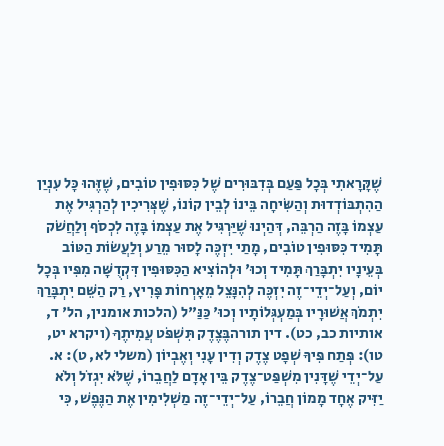שֶׁקָּרָאתִי בְּכָל פַּעַם בְּדִבּוּרִים שֶׁל כִּסּוּפִין טוֹבִים, שֶׁזֶּהוּ כָּל עִנְיַן הַהִתְבּוֹדְדוּת וְהַשִּׂיחָה בֵּינוֹ לְבֵין קוֹנוֹ, שֶׁצְּרִיכִין לְהַרְגִּיל אֶת עַצְמוֹ בָּזֶה הַרְבֵּה, דְּהַיְנוּ שֶׁיַּרְגִּיל אֶת עַצְמוֹ בָּזֶה לִכְסֹף וְלַחֲשֹׁק תָּמִיד כִּסּוּפִין טוֹבִים, מָתַי יִזְכֶּה לָסוּר מֵרַע וְלַעֲשׂוֹת הַטּוֹב בְּעֵינָיו יִתְבָּרַךְ תָּמִיד וְכוּ' וּלְהוֹצִיא הַכִּסּוּפִין דִּקְדֻשָּׁה מִפִּיו בְּכָל יוֹם, וְעַל־יְדֵי־זֶה יִזְכֶּה לְהִנָּצֵל מֵאָרְחוֹת פָּרִיץ, רַק הַשֵּׁם יִתְבָּרַךְ יִתְמֹךְ אֲשׁוּרָיו בְּמַעְגְּלוֹתָיו וְכוּ' כַּנַּ"ל (הלכות אומנין, הל' ד, אותיות כב, כט). דין תורהבֶּצֶדֶק תִּשְׁפֹּט עֲמִיתֶךָ (ויקרא יט, טו): פְּתַח פִּיךָ שְׁפָט צֶדֶק וְדִין עָנִי וְאֶבְיוֹן (משלי לא, ט): א. עַל־יְדֵי שֶׁדָּנִין מִשְׁפַּט־צֶדֶק בֵּין אָדָם לַחֲבֵרוֹ, שֶׁלֹּא יִגְזֹל וְלֹא יַזִּיק אֶחָד מָמוֹן חֲבֵרוֹ, עַל־יְדֵי־זֶה מַשְׁלִימִין אֶת הַנֶּפֶשׁ, כִּי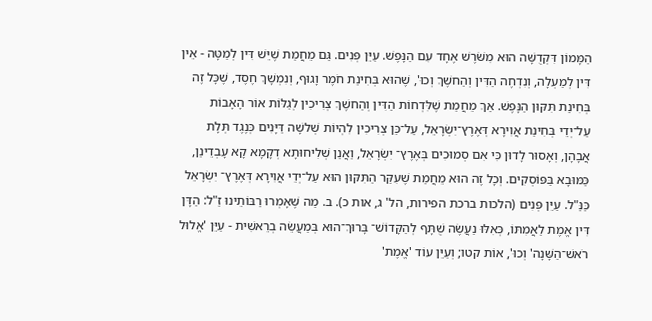הַמָּמוֹן דִּקְדֻשָּׁה הוּא מִשֹּׁרֶשׁ אֶחָד עִם הַנָּפֶשׁ. עַיֵּן פְּנִים. גַּם מֵחֲמַת שֶׁיֵּשׁ דִּין לְמַטָּה - אֵין דִּין לְמַעְלָה, וְנִדְחֶה הַדִּין וְהַחשֶׁךְ וְכוּ', שֶׁהוּא בְּחִינַת חֹמֶר וָגוּף, וְנִמְשָׁךְ חֶסֶד, שֶׁכָּל זֶה בְּחִינַת תִּקּוּן הַנָּפֶשׁ. אַךְ מֵחֲמַת שֶׁלִּדְחוֹת הַדִּין וְהַחשֶׁךְ צְרִיכִין לְגַלּוֹת אוֹר הָאָבוֹת עַל־יְדֵי בְּחִינַת אֲוִירָא דְּאֶרֶץ־יִשְׂרָאֵל, עַל־כֵּן צְרִיכִין לִהְיוֹת שְׁלשָׁה דַּיָּנִים כְּנֶגֶד תְּלָת אֲבָהָן, וְאָסוּר לָדוּן כִּי אִם סְמוּכִים בְּאֶרֶץ־ יִשְׂרָאֵל, וַאֲנַן שְׁלִיחוּתָא דְקָמָא קָא עָבְדֵינַן, כַּמּוּבָא בַּפּוֹסְקִים. וְכָל זֶה הוּא מֵחֲמַת שֶׁעִקַּר הַתִּקּוּן הוּא עַל־יְדֵי אֲוִירָא דְּאֶרֶץ־ יִשְׂרָאֵל כַּנַּ"ל. עַיֵּן פְּנִים (הלכות ברכת הפירות, הל' ג, אות כ). ב. מַה שֶּׁאָמְרוּ רַבּוֹתֵינוּ זַ"ל: הַדָּן דִּין אֱמֶת לַאֲמִתּוֹ, כְּאִלּוּ נַעֲשֶׂה שֻׁתָּף לְהַקָּדוֹשׁ־ בָּרוּךְ־הוּא בְּמַעֲשֵׂה בְרֵאשִׁית - עַיֵּן 'אֱלוּל רֹאשׁ־הַשָּׁנָה' וְכוּ', אוֹת קטו; וְעַיֵּן עוֹד 'אֱמֶת'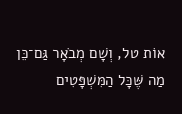אוֹת טל, וְשָׁם מְבֹאָר גַּם־כֵּן מַה שֶּׁכָּל הַמִּשְׁפָּטִים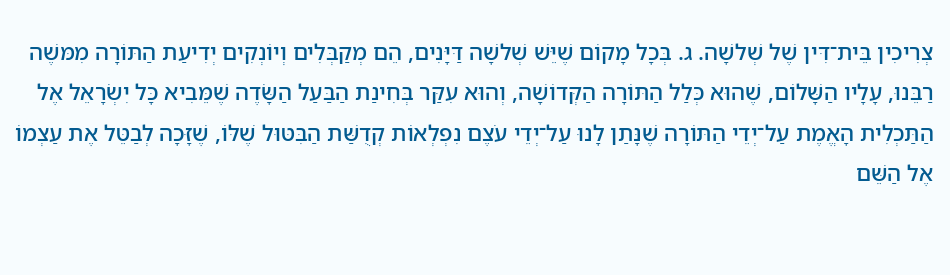צְרִיכִין בֵּית־דִּין שֶׁל שְׁלשָׁה. ג. בְּכָל מָקוֹם שֶׁיֵּשׁ שְׁלשָׁה דַּיָּנִים, הֵם מְקַבְּלִים וְיוֹנְקִים יְדִיעַת הַתּוֹרָה מִמּשֶׁה רַבֵּנוּ, עָלָיו הַשָּׁלוֹם, שֶׁהוּא כְּלַל הַתּוֹרָה הַקְּדוֹשָׁה, וְהוּא עִקַּר בְּחִינַת הַבַּעַל הַשָּׂדֶה שֶׁמֵּבִיא כָּל יִשְׂרָאֵל אֶל הַתַּכְלִית הָאֱמֶת עַל־יְדֵי הַתּוֹרָה שֶׁנָּתַן לָנוּ עַל־יְדֵי עֹצֶם נִפְלְאוֹת קְדֻשַּׁת הַבִּטּוּל שֶׁלּוֹ, שֶׁזָּכָה לְבַטֵּל אֶת עַצְמוֹ אֶל הַשֵּׁם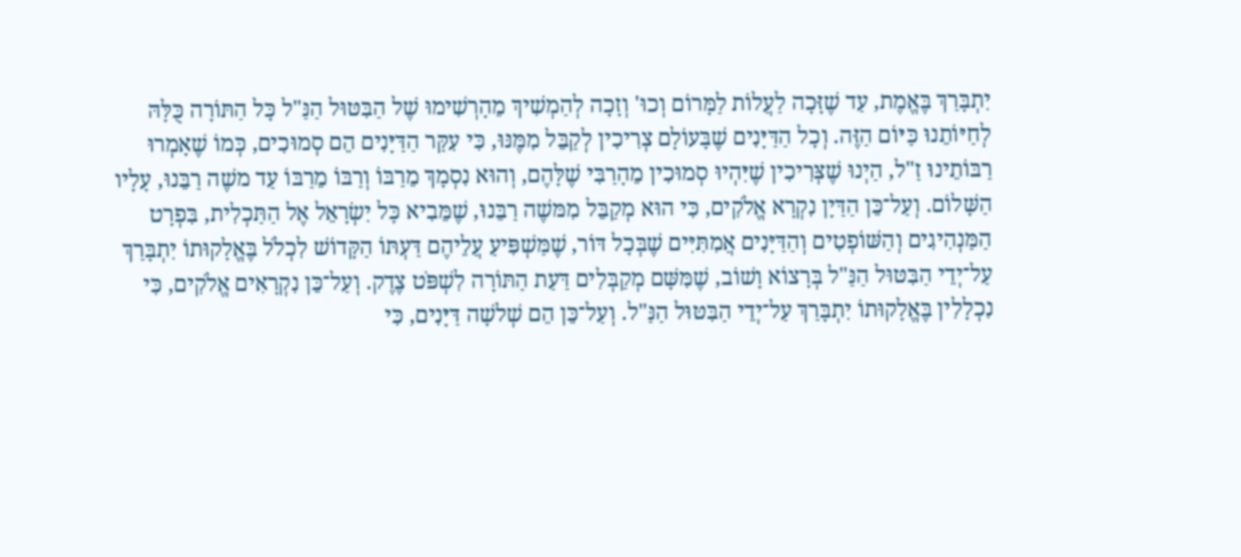יִתְבָּרַךְ בֶּאֱמֶת, עַד שֶׁזָּכָה לַעֲלוֹת לַמָּרוֹם וְכוּ' וְזָכָה לְהַמְשִׁיךְ מֵהָרְשִׁימוּ שֶׁל הַבִּטּוּל הַנַּ"ל כָּל הַתּוֹרָה כֻּלָּהּ לְחַיּוֹתֵנוּ כַּיּוֹם הַזֶּה. וְכָל הַדַּיָּנִים שֶׁבָּעוֹלָם צְרִיכִין לְקַבֵּל מִמֶּנּוּ, כִּי עִקַּר הַדַּיָּנִים הֵם סְמוּכִים, כְּמוֹ שֶׁאָמְרוּ רַבּוֹתֵינוּ זַ"ל, הַיְנוּ שֶׁצְּרִיכִין שֶׁיִּהְיוּ סְמוּכִין מֵהָרַבִּי שֶׁלָּהֶם, וְהוּא נִסְמָךְ מֵרַבּוֹ וְרַבּוֹ מֵרַבּוֹ עַד משֶׁה רַבֵּנוּ, עָלָיו הַשָּׁלוֹם. וְעַל־כֵּן הַדַּיָן נִקְרָא אֱלֹקִים, כִּי הוּא מְקַבֵּל מִמּשֶׁה רַבֵּנוּ, שֶׁמֵּבִיא כָּל יִשְׂרָאֵל אֶל הַתַּכְלִית, בִּפְרָט הַמַּנְהִיגִים וְהַשּׁוֹפְטִים וְהַדַּיָּנִים אֲמִתִּיִּים שֶׁבְּכָל דּוֹר, שֶׁמַּשְׁפִּיעַ עֲלֵיהֶם דַּעְתּוֹ הַקָּדוֹשׁ לִכְלֹל בֶּאֱלָקוּתוֹ יִתְבָּרַךְ עַל־יְדֵי הַבִּטּוּל הַנַּ"ל בְּרָצוֹא וָשׁוֹב, שֶׁמִּשָּׁם מְקַבְּלִים דַּעַת הַתּוֹרָה לִשְׁפֹּט צֶדֶק. וְעַל־כֵּן נִקְרָאִים אֱלֹקִים, כִּי נִכְלָלִין בֶּאֱלָקוּתוֹ יִתְבָּרַךְ עַל־יְדֵי הַבִּטּוּל הַנַּ"ל. וְעַל־כֵּן הֵם שְׁלשָׁה דַּיָּנִים, כִּי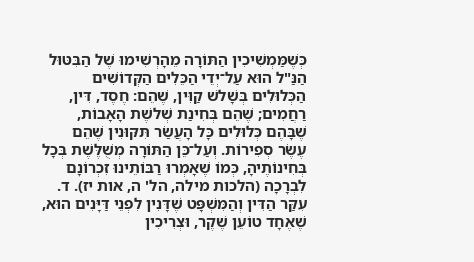כְּשֶׁמַּמְשִׁיכִין הַתּוֹרָה מֵהָרְשִׁימוּ שֶׁל הַבִּטּוּל הַנַּ"ל הוּא עַל־יְדֵי הַכֵּלִים הַקְּדוֹשִׁים הַכְּלוּלִים בְּשָׁלשׁ קַוִּין, שֶׁהֵם: חֶסֶד, דִּין, רַחֲמִים; שֶׁהֵם בְּחִינַת שְׁלשֶׁת הָאָבוֹת, שֶׁבָּהֶם כְּלוּלִים כָּל הָעֲשַׂר תִּקּוּנִין שֶׁהֵם עֶשֶׂר סְפִירוֹת. וְעַל־כֵּן הַתּוֹרָה מְשֻׁלֶּשֶׁת בְּכָל בְּחִינוֹתֶיהָ, כְּמוֹ שֶׁאָמְרוּ רַבּוֹתֵינוּ זִכְרוֹנָם לִבְרָכָה (הלכות מילה, הל' ה, אות יז). ד. עִקַּר הַדִּין וְהַמִּשְׁפָּט שֶׁדָּנִין לִפְנֵי דַּיָּנִים הוּא, שֶׁאֶחָד טוֹעֵן שֶׁקֶר, וּצְרִיכִין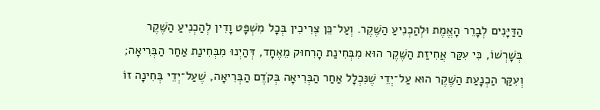הַדַּיָּנִים לְבָרֵר הָאֱמֶת וּלְהַכְנִיעַ הַשֶּׁקֶר. וְעַל־כֵּן צְרִיכִין בְּכָל מִשְׁפָּט וָדִין לְהַכְנִיעַ הַשֶּׁקֶר בְּשָׁרְשׁוֹ, כִּי עִקַּר אֲחִיזַת הַשֶּׁקֶר הוּא מִבְּחִינַת הָרִחוּק מֵאֶחָד, דְּהַיְנוּ מִבְּחִינַת אַחַר הַבְּרִיאָה; וְעִקַּר הַכְנָעַת הַשֶּׁקֶר הוּא עַל־יְדֵי שֶׁנִּכְלָל אַחַר הַבְּרִיאָה בְּקֹדֶם הַבְּרִיאָה, שֶׁעַל־יְדֵי בְּחִינָה זוֹ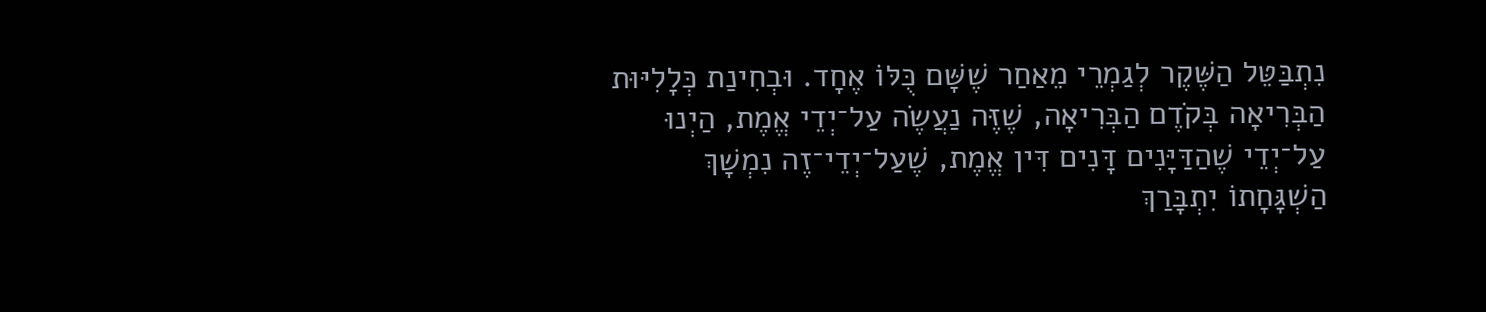נִתְבַּטֵּל הַשֶּׁקֶר לְגַמְרֵי מֵאַחַר שֶׁשָּׁם כֻּלּוֹ אֶחָד. וּבְחִינַת כְּלָלִיּוּת הַבְּרִיאָה בְּקֹדֶם הַבְּרִיאָה, שֶׁזֶּה נַעֲשֶׂה עַל־יְדֵי אֱמֶת, הַיְנוּ עַל־יְדֵי שֶׁהַדַּיָּנִים דָּנִים דִּין אֱמֶת, שֶׁעַל־יְדֵי־זֶה נִמְשָׁךְ הַשְׁגָּחָתוֹ יִתְבָּרַךְ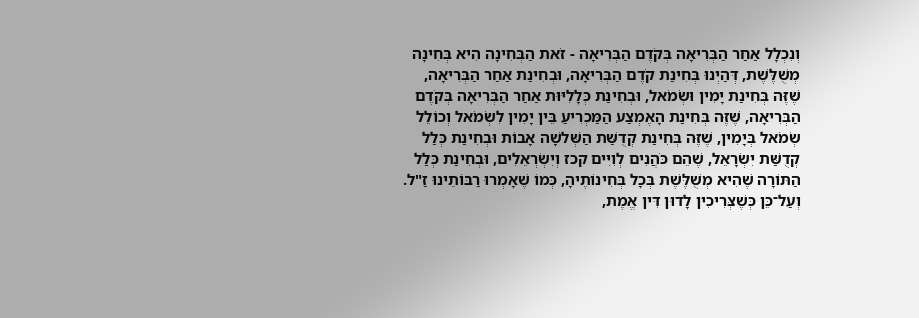וְנִכְלָל אַחַר הַבְּרִיאָה בְּקֹדֶם הַבְּרִיאָה - זֹאת הַבְּחִינָה הִיא בְּחִינָה מְשֻׁלֶּשֶׁת, דְּהַיְנוּ בְּחִינַת קֹדֶם הַבְּרִיאָה, וּבְחִינַת אַחַר הַבְּרִיאָה, שֶׁזֶּה בְּחִינַת יָמִין וּשְׂמֹאל, וּבְחִינַת כְּלָלִיּוּת אַחַר הַבְּרִיאָה בְּקֹדֶם הַבְּרִיאָה, שֶׁזֶּה בְּחִינַת הָאֶמְצַע הַמַּכְרִיעַ בֵּין יָמִין לִשְׂמֹאל וְכוֹלֵל שְׂמֹאל בְּיָמִין, שֶׁזֶּה בְּחִינַת קְדֻשַּׁת הַשְּׁלשָׁה אָבוֹת וּבְחִינַת כְּלַל קְדֻשַּׁת יִשְׂרָאֵל, שֶׁהֵם כֹּהֲנִים לְוִיִּים קכז וְיִשְׂרְאֵלִים, וּבְחִינַת כְּלַל הַתּוֹרָה שֶׁהִיא מְשֻׁלֶּשֶׁת בְּכָל בְּחִינוֹתֶיהָ, כְּמוֹ שֶׁאָמְרוּ רַבּוֹתֵינוּ זַ"ל. וְעַל־כֵּן כְּשֶׁצְּרִיכִין לָדוּן דִּין אֱמֶת,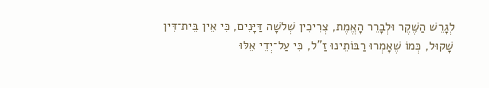לְגָרֵשׁ הַשֶּׁקֶר וּלְבָרֵר הָאֱמֶת, צְרִיכִין שְׁלשָׁה דַּיָּנִים, כִּי אֵין בֵּית־דִּין שָׁקוּל, כְּמוֹ שֶׁאָמְרוּ רַבּוֹתֵינוּ זַ"ל, כִּי עַל־יְדֵי אֵלּוּ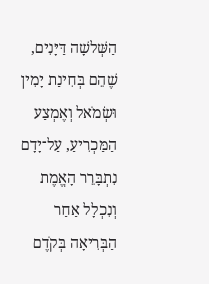הַשְּׁלשָׁה דַּיָּנִים, שֶׁהֵם בְּחִינַת יָמִין וּשְׂמֹאל וְאֶמְצַע הַמַּכְרִיעַ, עַל־יָדָם נִתְבָּרֵר הָאֱמֶת וְנִכְלָל אַחַר הַבְּרִיאָה בְּקֹדֶם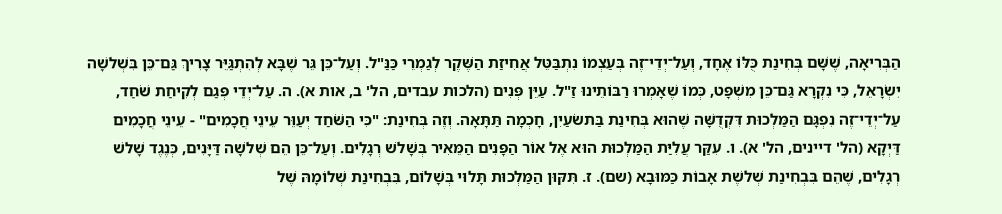הַבְּרִיאָה, שֶׁשָּׁם בְּחִינַת כֻּלּוֹ אֶחָד, וְעַל־יְדֵי־זֶה בְּעַצְמוֹ נִתְבַּטֵּל אֲחִיזַת הַשֶּׁקֶר לְגַמְרֵי כַּנַּ"ל. וְעַל־כֵּן גֵּר שֶׁבָּא לְהִתְגַּיֵּר צָרִיךְ גַּם־כֵּן בִּשְׁלשָׁה יִשְׂרָאֵל, כִּי נִקְרָא גַּם־כֵּן מִשְׁפָּט, כְּמוֹ שֶׁאָמְרוּ רַבּוֹתֵינוּ זַ"ל. עַיֵּן פְּנִים (הלכות עבדים, הל' ב, אות א). ה. עַל־יְדֵי פְּגַם לְקִיחַת שֹׁחַד, עַל־יְדֵי־זֶה נִפְגָּם הַמַּלְכוּת דִּקְדֻשָּׁה שֶׁהוּא בְּחִינַת בַּתשׂעַיִן, חָכְמָה תַּתָּאָה. וְזֶה בְּחִינַת: "כִּי הַשֹּׁחַד יְעַוֵּר עֵינֵי חֲכָמִים" - עֵינֵי חֲכָמִים דַּיְקָא (הל' דיינים, הל' א). ו. עִקַּר עֲלִיַּת הַמַּלְכוּת הוּא אֶל אוֹר הַפָּנִים הַמֵּאִיר בְּשָׁלשׁ רְגָלִים. וְעַל־כֵּן הֵם שְׁלשָׁה דַּיָּנִים, כְּנֶגֶד שָׁלשׁ רְגָלִים, שֶׁהֵם בִּבְחִינַת שְׁלשֶׁת אָבוֹת כַּמּוּבָא (שם). ז. תִּקּוּן הַמַּלְכוּת תָּלוּי בְּשָׁלוֹם, בִּבְחִינַת שְׁלוֹמָהּ שֶׁל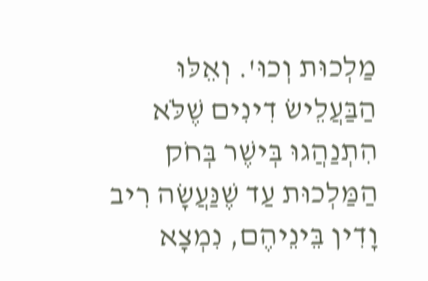מַלְכוּת וְכוּ'. וְאֵלּוּ הַבַּעֲלֵישׂ דִינִים שֶׁלֹּא הִתְנַהֲגוּ בְּישֶׁר בְּחֹק הַמַּלְכוּת עַד שֶׁנַּעֲשָׂה רִיב וָדִין בֵּינֵיהֶם, נִמְצָא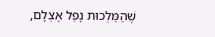שֶׁהַמַּלְכוּת נָפַל אֶצְלָם,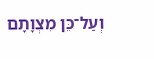וְעַל־כֵּן מִצְוָתָם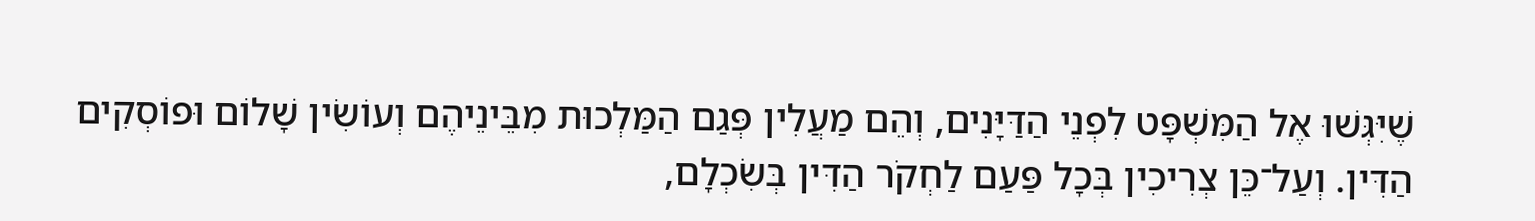שֶׁיִּגְּשׁוּ אֶל הַמִּשְׁפָּט לִפְנֵי הַדַּיָּנִים, וְהֵם מַעֲלִין פְּגַם הַמַּלְכוּת מִבֵּינֵיהֶם וְעוֹשִׂין שָׁלוֹם וּפוֹסְקִים הַדִּין. וְעַל־כֵּן צְרִיכִין בְּכָל פַּעַם לַחְקֹר הַדִּין בְּשִׂכְלָם,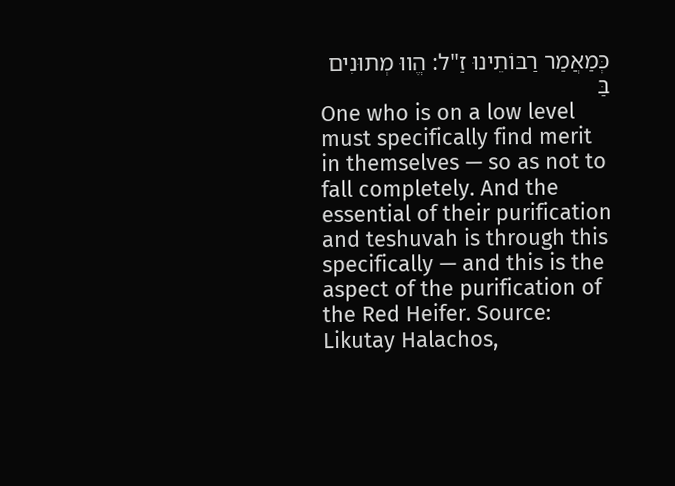כְּמַאֲמַר רַבּוֹתֵינוּ זַ"ל: הֱווּ מְתוּנִים בַּ
One who is on a low level must specifically find merit in themselves — so as not to fall completely. And the essential of their purification and teshuvah is through this specifically — and this is the aspect of the purification of the Red Heifer. Source: Likutay Halachos,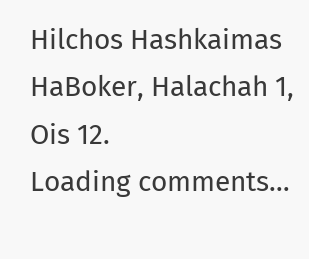Hilchos Hashkaimas HaBoker, Halachah 1, Ois 12.
Loading comments…